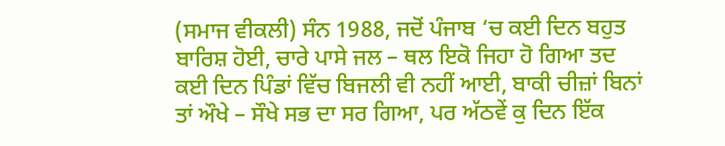(ਸਮਾਜ ਵੀਕਲੀ) ਸੰਨ 1988, ਜਦੋਂ ਪੰਜਾਬ ‘ਚ ਕਈ ਦਿਨ ਬਹੁਤ ਬਾਰਿਸ਼ ਹੋਈ, ਚਾਰੇ ਪਾਸੇ ਜਲ – ਥਲ ਇਕੋ ਜਿਹਾ ਹੋ ਗਿਆ ਤਦ ਕਈ ਦਿਨ ਪਿੰਡਾਂ ਵਿੱਚ ਬਿਜਲੀ ਵੀ ਨਹੀਂ ਆਈ, ਬਾਕੀ ਚੀਜ਼ਾਂ ਬਿਨਾਂ ਤਾਂ ਔਖੇ – ਸੌਖੇ ਸਭ ਦਾ ਸਰ ਗਿਆ, ਪਰ ਅੱਠਵੇਂ ਕੁ ਦਿਨ ਇੱਕ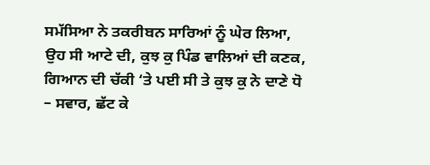ਸਮੱਸਿਆ ਨੇ ਤਕਰੀਬਨ ਸਾਰਿਆਂ ਨੂੰ ਘੇਰ ਲਿਆ, ਉਹ ਸੀ ਆਟੇ ਦੀ, ਕੁਝ ਕੁ ਪਿੰਡ ਵਾਲਿਆਂ ਦੀ ਕਣਕ, ਗਿਆਨ ਦੀ ਚੱਕੀ ‘ਤੇ ਪਈ ਸੀ ਤੇ ਕੁਝ ਕੁ ਨੇ ਦਾਣੇ ਧੋ – ਸਵਾਰ, ਛੱਟ ਕੇ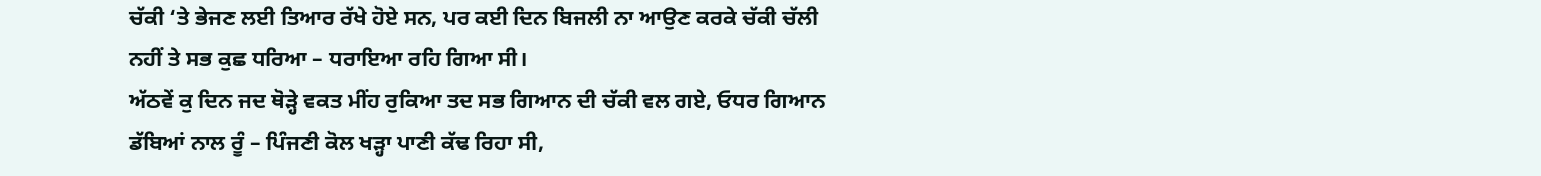ਚੱਕੀ ‘ਤੇ ਭੇਜਣ ਲਈ ਤਿਆਰ ਰੱਖੇ ਹੋਏ ਸਨ, ਪਰ ਕਈ ਦਿਨ ਬਿਜਲੀ ਨਾ ਆਉਣ ਕਰਕੇ ਚੱਕੀ ਚੱਲੀ ਨਹੀਂ ਤੇ ਸਭ ਕੁਛ ਧਰਿਆ – ਧਰਾਇਆ ਰਹਿ ਗਿਆ ਸੀ।
ਅੱਠਵੇਂ ਕੁ ਦਿਨ ਜਦ ਥੋੜ੍ਹੇ ਵਕਤ ਮੀਂਹ ਰੁਕਿਆ ਤਦ ਸਭ ਗਿਆਨ ਦੀ ਚੱਕੀ ਵਲ ਗਏ, ਓਧਰ ਗਿਆਨ ਡੱਬਿਆਂ ਨਾਲ ਰੂੰ – ਪਿੰਜਣੀ ਕੋਲ ਖੜ੍ਹਾ ਪਾਣੀ ਕੱਢ ਰਿਹਾ ਸੀ,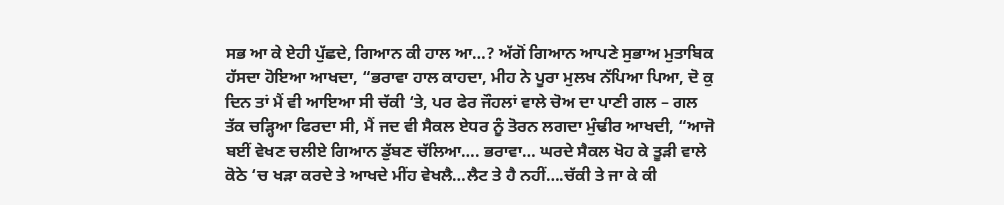ਸਭ ਆ ਕੇ ਏਹੀ ਪੁੱਛਦੇ, ਗਿਆਨ ਕੀ ਹਾਲ ਆ…? ਅੱਗੋਂ ਗਿਆਨ ਆਪਣੇ ਸੁਭਾਅ ਮੁਤਾਬਿਕ ਹੱਸਦਾ ਹੋਇਆ ਆਖਦਾ, “ਭਰਾਵਾ ਹਾਲ ਕਾਹਦਾ, ਮੀਹ ਨੇ ਪੂਰਾ ਮੁਲਖ ਨੱਪਿਆ ਪਿਆ, ਦੋ ਕੁ ਦਿਨ ਤਾਂ ਮੈਂ ਵੀ ਆਇਆ ਸੀ ਚੱਕੀ ‘ਤੇ, ਪਰ ਫੇਰ ਜੌਹਲਾਂ ਵਾਲੇ ਚੋਅ ਦਾ ਪਾਣੀ ਗਲ – ਗਲ ਤੱਕ ਚੜ੍ਹਿਆ ਫਿਰਦਾ ਸੀ, ਮੈਂ ਜਦ ਵੀ ਸੈਕਲ ਏਧਰ ਨੂੰ ਤੋਰਨ ਲਗਦਾ ਮੁੰਢੀਰ ਆਖਦੀ, “ਆਜੋ ਬਈਂ ਵੇਖਣ ਚਲੀਏ ਗਿਆਨ ਡੁੱਬਣ ਚੱਲਿਆ…. ਭਰਾਵਾ… ਘਰਦੇ ਸੈਕਲ ਖੋਹ ਕੇ ਤੂੜੀ ਵਾਲੇ ਕੋਠੇ ‘ਚ ਖੜਾ ਕਰਦੇ ਤੇ ਆਖਦੇ ਮੀਂਹ ਵੇਖਲੈ…ਲੈਟ ਤੇ ਹੈ ਨਹੀਂ….ਚੱਕੀ ਤੇ ਜਾ ਕੇ ਕੀ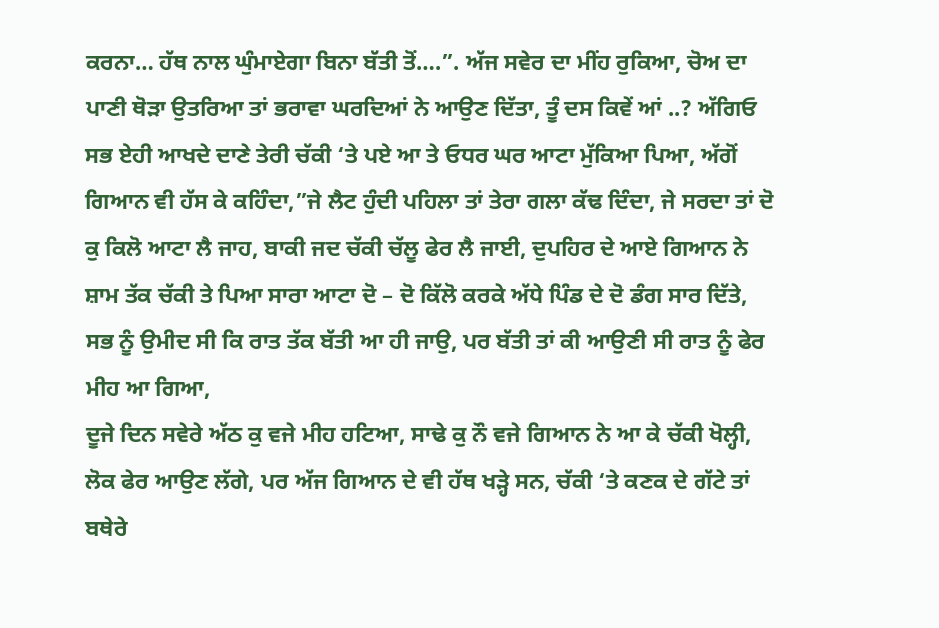ਕਰਨਾ… ਹੱਥ ਨਾਲ ਘੁੰਮਾਏਗਾ ਬਿਨਾ ਬੱਤੀ ਤੋਂ….”. ਅੱਜ ਸਵੇਰ ਦਾ ਮੀਂਹ ਰੁਕਿਆ, ਚੋਅ ਦਾ ਪਾਣੀ ਥੋੜਾ ਉਤਰਿਆ ਤਾਂ ਭਰਾਵਾ ਘਰਦਿਆਂ ਨੇ ਆਉਣ ਦਿੱਤਾ, ਤੂੰ ਦਸ ਕਿਵੇਂ ਆਂ ..? ਅੱਗਿਓ ਸਭ ਏਹੀ ਆਖਦੇ ਦਾਣੇ ਤੇਰੀ ਚੱਕੀ ‘ਤੇ ਪਏ ਆ ਤੇ ਓਧਰ ਘਰ ਆਟਾ ਮੁੱਕਿਆ ਪਿਆ, ਅੱਗੋਂ ਗਿਆਨ ਵੀ ਹੱਸ ਕੇ ਕਹਿੰਦਾ,”ਜੇ ਲੈਟ ਹੁੰਦੀ ਪਹਿਲਾ ਤਾਂ ਤੇਰਾ ਗਲਾ ਕੱਢ ਦਿੰਦਾ, ਜੇ ਸਰਦਾ ਤਾਂ ਦੋ ਕੁ ਕਿਲੋ ਆਟਾ ਲੈ ਜਾਹ, ਬਾਕੀ ਜਦ ਚੱਕੀ ਚੱਲੂ ਫੇਰ ਲੈ ਜਾਈ, ਦੁਪਹਿਰ ਦੇ ਆਏ ਗਿਆਨ ਨੇ ਸ਼ਾਮ ਤੱਕ ਚੱਕੀ ਤੇ ਪਿਆ ਸਾਰਾ ਆਟਾ ਦੋ – ਦੋ ਕਿੱਲੋ ਕਰਕੇ ਅੱਧੇ ਪਿੰਡ ਦੇ ਦੋ ਡੰਗ ਸਾਰ ਦਿੱਤੇ, ਸਭ ਨੂੰ ਉਮੀਦ ਸੀ ਕਿ ਰਾਤ ਤੱਕ ਬੱਤੀ ਆ ਹੀ ਜਾਉ, ਪਰ ਬੱਤੀ ਤਾਂ ਕੀ ਆਉਣੀ ਸੀ ਰਾਤ ਨੂੰ ਫੇਰ ਮੀਹ ਆ ਗਿਆ,
ਦੂਜੇ ਦਿਨ ਸਵੇਰੇ ਅੱਠ ਕੁ ਵਜੇ ਮੀਹ ਹਟਿਆ, ਸਾਢੇ ਕੁ ਨੌ ਵਜੇ ਗਿਆਨ ਨੇ ਆ ਕੇ ਚੱਕੀ ਖੋਲ੍ਹੀ, ਲੋਕ ਫੇਰ ਆਉਣ ਲੱਗੇ, ਪਰ ਅੱਜ ਗਿਆਨ ਦੇ ਵੀ ਹੱਥ ਖੜ੍ਹੇ ਸਨ, ਚੱਕੀ ‘ਤੇ ਕਣਕ ਦੇ ਗੱਟੇ ਤਾਂ ਬਥੇਰੇ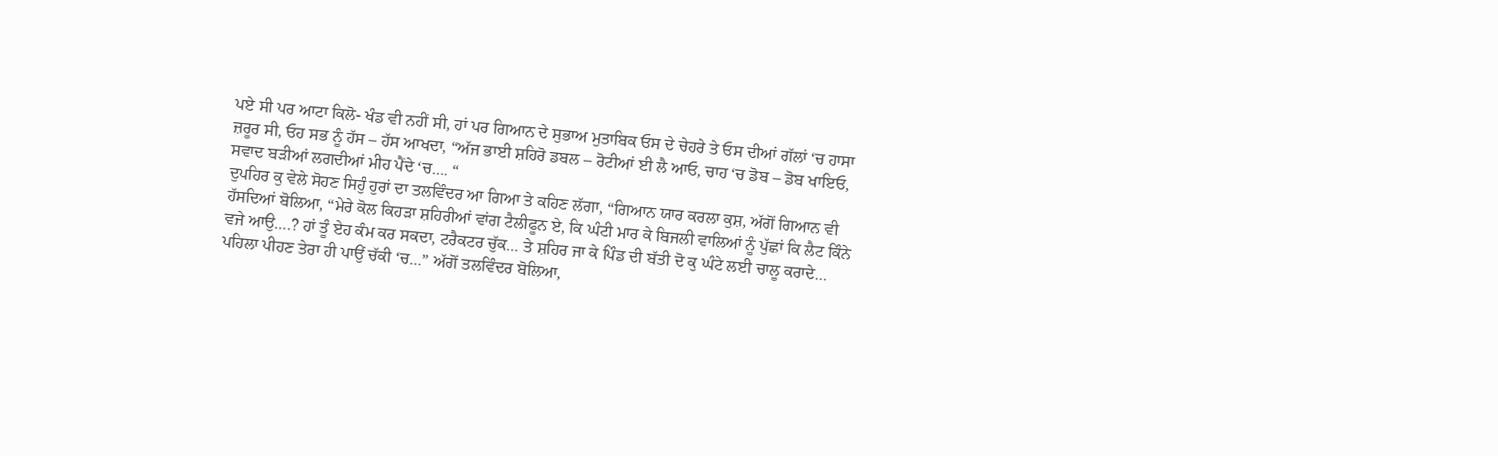ਪਏ ਸੀ ਪਰ ਆਟਾ ਕਿਲੋ- ਖੰਡ ਵੀ ਨਹੀਂ ਸੀ, ਹਾਂ ਪਰ ਗਿਆਨ ਦੇ ਸੁਭਾਅ ਮੁਤਾਬਿਕ ਓਸ ਦੇ ਚੇਹਰੇ ਤੇ ਓਸ ਦੀਆਂ ਗੱਲਾਂ ‘ਚ ਹਾਸਾ ਜ਼ਰੂਰ ਸੀ, ਓਹ ਸਭ ਨੂੰ ਹੱਸ – ਹੱਸ ਆਖਦਾ, “ਅੱਜ ਭਾਈ ਸ਼ਹਿਰੋ ਡਬਲ – ਰੋਟੀਆਂ ਈ ਲੈ ਆਓ, ਚਾਹ ‘ਚ ਡੋਬ – ਡੋਬ ਖਾਇਓ, ਸਵਾਦ ਬੜੀਆਂ ਲਗਦੀਆਂ ਮੀਹ ਪੈਂਦੇ ‘ਚ…. “
ਦੁਪਹਿਰ ਕੁ ਵੇਲੇ ਸੋਹਣ ਸਿਹੁੰ ਹੁਰਾਂ ਦਾ ਤਲਵਿੰਦਰ ਆ ਗਿਆ ਤੇ ਕਹਿਣ ਲੱਗਾ, “ਗਿਆਨ ਯਾਰ ਕਰਲਾ ਕੁਸ਼, ਅੱਗੋਂ ਗਿਆਨ ਵੀ ਹੱਸਦਿਆਂ ਬੋਲਿਆ, “ਮੇਰੇ ਕੋਲ ਕਿਹੜਾ ਸ਼ਹਿਰੀਆਂ ਵਾਂਗ ਟੈਲੀਫੂਨ ਏ, ਕਿ ਘੰਟੀ ਮਾਰ ਕੇ ਬਿਜਲੀ ਵਾਲਿਆਂ ਨੂੰ ਪੁੱਛਾਂ ਕਿ ਲੈਟ ਕਿੰਨੇ ਵਜੇ ਆਉ….? ਹਾਂ ਤੂੰ ਏਹ ਕੰਮ ਕਰ ਸਕਦਾ, ਟਰੈਕਟਰ ਚੁੱਕ… ਤੇ ਸ਼ਹਿਰ ਜਾ ਕੇ ਪਿੰਡ ਦੀ ਬੱਤੀ ਦੋ ਕੁ ਘੰਟੇ ਲਈ ਚਾਲੂ ਕਰਾਦੇ… ਪਹਿਲਾ ਪੀਹਣ ਤੇਰਾ ਹੀ ਪਾਉਂ ਚੱਕੀ ‘ਚ…” ਅੱਗੋਂ ਤਲਵਿੰਦਰ ਬੋਲਿਆ,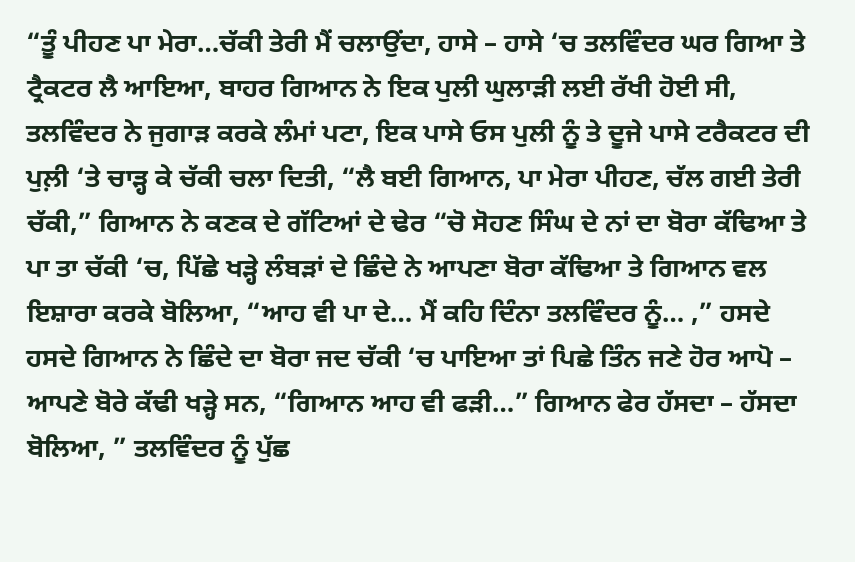“ਤੂੰ ਪੀਹਣ ਪਾ ਮੇਰਾ…ਚੱਕੀ ਤੇਰੀ ਮੈਂ ਚਲਾਉਂਦਾ, ਹਾਸੇ – ਹਾਸੇ ‘ਚ ਤਲਵਿੰਦਰ ਘਰ ਗਿਆ ਤੇ ਟ੍ਰੈਕਟਰ ਲੈ ਆਇਆ, ਬਾਹਰ ਗਿਆਨ ਨੇ ਇਕ ਪੁਲੀ ਘੁਲਾੜੀ ਲਈ ਰੱਖੀ ਹੋਈ ਸੀ, ਤਲਵਿੰਦਰ ਨੇ ਜੁਗਾੜ ਕਰਕੇ ਲੰਮਾਂ ਪਟਾ, ਇਕ ਪਾਸੇ ਓਸ ਪੁਲੀ ਨੂੰ ਤੇ ਦੂਜੇ ਪਾਸੇ ਟਰੈਕਟਰ ਦੀ ਪੁਲ਼ੀ ‘ਤੇ ਚਾੜ੍ਹ ਕੇ ਚੱਕੀ ਚਲਾ ਦਿਤੀ, “ਲੈ ਬਈ ਗਿਆਨ, ਪਾ ਮੇਰਾ ਪੀਹਣ, ਚੱਲ ਗਈ ਤੇਰੀ ਚੱਕੀ,” ਗਿਆਨ ਨੇ ਕਣਕ ਦੇ ਗੱਟਿਆਂ ਦੇ ਢੇਰ “ਚੋ ਸੋਹਣ ਸਿੰਘ ਦੇ ਨਾਂ ਦਾ ਬੋਰਾ ਕੱਢਿਆ ਤੇ ਪਾ ਤਾ ਚੱਕੀ ‘ਚ, ਪਿੱਛੇ ਖੜ੍ਹੇ ਲੰਬੜਾਂ ਦੇ ਛਿੰਦੇ ਨੇ ਆਪਣਾ ਬੋਰਾ ਕੱਢਿਆ ਤੇ ਗਿਆਨ ਵਲ ਇਸ਼ਾਰਾ ਕਰਕੇ ਬੋਲਿਆ, “ਆਹ ਵੀ ਪਾ ਦੇ… ਮੈਂ ਕਹਿ ਦਿੰਨਾ ਤਲਵਿੰਦਰ ਨੂੰ… ,” ਹਸਦੇ ਹਸਦੇ ਗਿਆਨ ਨੇ ਛਿੰਦੇ ਦਾ ਬੋਰਾ ਜਦ ਚੱਕੀ ‘ਚ ਪਾਇਆ ਤਾਂ ਪਿਛੇ ਤਿੰਨ ਜਣੇ ਹੋਰ ਆਪੋ – ਆਪਣੇ ਬੋਰੇ ਕੱਢੀ ਖੜ੍ਹੇ ਸਨ, “ਗਿਆਨ ਆਹ ਵੀ ਫੜੀ…” ਗਿਆਨ ਫੇਰ ਹੱਸਦਾ – ਹੱਸਦਾ ਬੋਲਿਆ, ” ਤਲਵਿੰਦਰ ਨੂੰ ਪੁੱਛ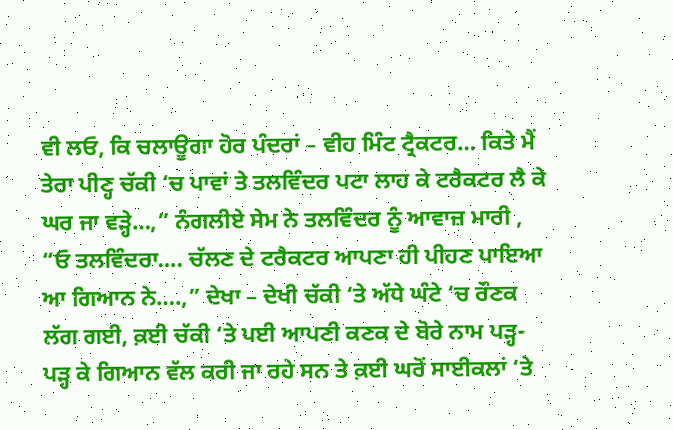ਵੀ ਲਓ, ਕਿ ਚਲਾਊਗਾ ਹੋਰ ਪੰਦਰਾਂ – ਵੀਹ ਮਿੰਟ ਟ੍ਰੈਕਟਰ… ਕਿਤੇ ਮੈਂ ਤੇਰਾ ਪੀਣ੍ਹ ਚੱਕੀ ‘ਚ ਪਾਵਾਂ ਤੇ ਤਲਵਿੰਦਰ ਪਟਾ ਲਾਹ ਕੇ ਟਰੈਕਟਰ ਲੈ ਕੇ ਘਰ ਜਾ ਵੜ੍ਹੇ…,” ਨੰਗਲੀਏ ਸੇਮ ਨੇ ਤਲਵਿੰਦਰ ਨੂੰ ਆਵਾਜ਼ ਮਾਰੀ , “ਓ ਤਲਵਿੰਦਰਾ…. ਚੱਲਣ ਦੇ ਟਰੈਕਟਰ ਆਪਣਾ ਹੀ ਪੀਹਣ ਪਾਇਆ ਆ ਗਿਆਨ ਨੇ….,” ਦੇਖਾ – ਦੇਖੀ ਚੱਕੀ ‘ਤੇ ਅੱਧੇ ਘੰਟੇ ‘ਚ ਰੌਣਕ ਲੱਗ ਗਈ, ਕ਼ਈ ਚੱਕੀ ‘ਤੇ ਪਈ ਆਪਣੀ ਕਣਕ ਦੇ ਬੋਰੇ ਨਾਮ ਪੜ੍ਹ- ਪੜ੍ਹ ਕੇ ਗਿਆਨ ਵੱਲ ਕਰੀ ਜਾ ਰਹੇ ਸਨ ਤੇ ਕ਼ਈ ਘਰੋਂ ਸਾਈਕਲਾਂ ‘ਤੇ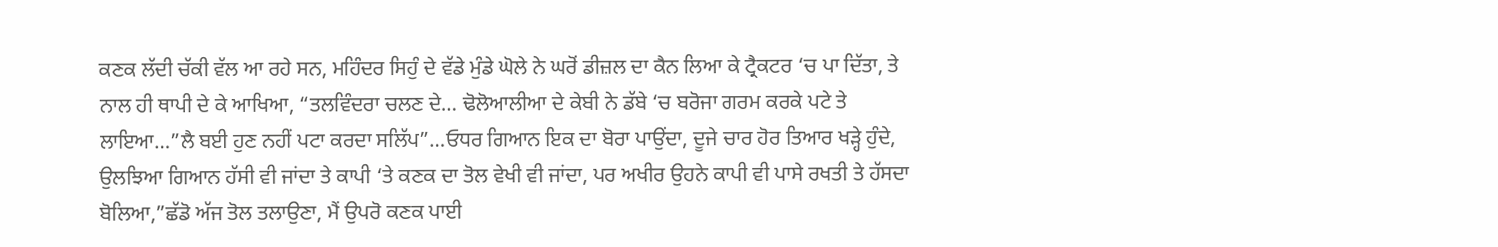ਕਣਕ ਲੱਦੀ ਚੱਕੀ ਵੱਲ ਆ ਰਹੇ ਸਨ, ਮਹਿੰਦਰ ਸਿਹੁੰ ਦੇ ਵੱਡੇ ਮੁੰਡੇ ਘੋਲੇ ਨੇ ਘਰੋਂ ਡੀਜ਼ਲ ਦਾ ਕੈਨ ਲਿਆ ਕੇ ਟ੍ਰੈਕਟਰ ‘ਚ ਪਾ ਦਿੱਤਾ, ਤੇ ਨਾਲ ਹੀ ਥਾਪੀ ਦੇ ਕੇ ਆਖਿਆ, “ਤਲਵਿੰਦਰਾ ਚਲਣ ਦੇ… ਢੋਲੋਆਲੀਆ ਦੇ ਕੇਬੀ ਨੇ ਡੱਬੇ ‘ਚ ਬਰੋਜਾ ਗਰਮ ਕਰਕੇ ਪਟੇ ਤੇ ਲਾਇਆ…”ਲੈ ਬਈ ਹੁਣ ਨਹੀਂ ਪਟਾ ਕਰਦਾ ਸਲਿੱਪ”…ਓਧਰ ਗਿਆਨ ਇਕ ਦਾ ਬੋਰਾ ਪਾਉਂਦਾ, ਦੂਜੇ ਚਾਰ ਹੋਰ ਤਿਆਰ ਖੜ੍ਹੇ ਹੁੰਦੇ, ਉਲਝਿਆ ਗਿਆਨ ਹੱਸੀ ਵੀ ਜਾਂਦਾ ਤੇ ਕਾਪੀ ‘ਤੇ ਕਣਕ ਦਾ ਤੋਲ ਵੇਖੀ ਵੀ ਜਾਂਦਾ, ਪਰ ਅਖੀਰ ਉਹਨੇ ਕਾਪੀ ਵੀ ਪਾਸੇ ਰਖਤੀ ਤੇ ਹੱਸਦਾ ਬੋਲਿਆ,”ਛੱਡੋ ਅੱਜ ਤੋਲ ਤਲਾਉਣਾ, ਮੈਂ ਉਪਰੋ ਕਣਕ ਪਾਈ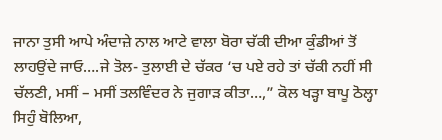ਜਾਨਾ ਤੁਸੀ ਆਪੇ ਅੰਦਾਜ਼ੇ ਨਾਲ ਆਟੇ ਵਾਲਾ ਬੋਰਾ ਚੱਕੀ ਦੀਆ ਕੁੰਡੀਆਂ ਤੋਂ ਲਾਹਉਂਦੇ ਜਾਓ….ਜੇ ਤੋਲ- ਤੁਲਾਈ ਦੇ ਚੱਕਰ ‘ਚ ਪਏ ਰਹੇ ਤਾਂ ਚੱਕੀ ਨਹੀਂ ਸੀ ਚੱਲਣੀ, ਮਸੀਂ – ਮਸੀਂ ਤਲਵਿੰਦਰ ਨੇ ਜੁਗਾੜ ਕੀਤਾ…,” ਕੋਲ ਖੜ੍ਹਾ ਬਾਪੂ ਠੋਲ੍ਹਾ ਸਿਹੁੰ ਬੋਲਿਆ,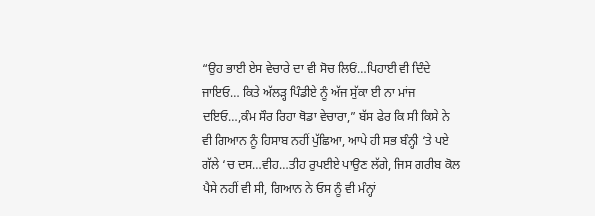“ਉਹ ਭਾਈ ਏਸ ਵੇਚਾਰੇ ਦਾ ਵੀ ਸੋਚ ਲਿਓਂ…ਪਿਹਾਈ ਵੀ ਦਿੰਦੇ ਜਾਇਓ… ਕਿਤੇ ਅੱਲੜ੍ਹ ਪਿੰਡੀਏ ਨੂੰ ਅੱਜ ਸੁੱਕਾ ਈ ਨਾ ਮਾਂਜ ਦਇਓ…,ਕੰਮ ਸੌਰ ਰਿਹਾ ਥੋਡਾ ਵੇਚਾਰਾ,” ਬੱਸ ਫੇਰ ਕਿ ਸੀ ਕਿਸੇ ਨੇ ਵੀ ਗਿਆਨ ਨੂੰ ਹਿਸਾਬ ਨਹੀਂ ਪੁੱਛਿਆ, ਆਪੇ ਹੀ ਸਭ ਬੰਨ੍ਹੀ ‘ਤੇ ਪਏ ਗੱਲੇ ‘ਚ ਦਸ…ਵੀਹ…ਤੀਹ ਰੁਪਈਏ ਪਾਉਣ ਲੱਗੇ, ਜਿਸ ਗਰੀਬ ਕੋਲ ਪੈਸੇ ਨਹੀਂ ਵੀ ਸੀ, ਗਿਆਨ ਨੇ ਓਸ ਨੂੰ ਵੀ ਮੰਨ੍ਹਾਂ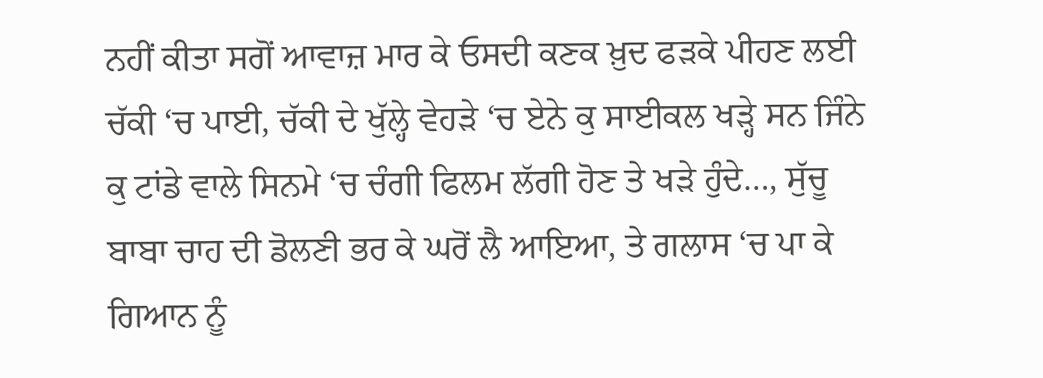ਨਹੀਂ ਕੀਤਾ ਸਗੋਂ ਆਵਾਜ਼ ਮਾਰ ਕੇ ਓਸਦੀ ਕਣਕ ਖ਼ੁਦ ਫੜਕੇ ਪੀਹਣ ਲਈ ਚੱਕੀ ‘ਚ ਪਾਈ, ਚੱਕੀ ਦੇ ਖੁੱਲ੍ਹੇ ਵੇਹੜੇ ‘ਚ ਏਨੇ ਕੁ ਸਾਈਕਲ ਖੜ੍ਹੇ ਸਨ ਜਿੰਨੇ ਕੁ ਟਾਂਡੇ ਵਾਲੇ ਸਿਨਮੇ ‘ਚ ਚੰਗੀ ਫਿਲਮ ਲੱਗੀ ਹੋਣ ਤੇ ਖੜੇ ਹੁੰਦੇ…, ਸੁੱਚੂ ਬਾਬਾ ਚਾਹ ਦੀ ਡੋਲਣੀ ਭਰ ਕੇ ਘਰੋਂ ਲੈ ਆਇਆ, ਤੇ ਗਲਾਸ ‘ਚ ਪਾ ਕੇ ਗਿਆਨ ਨੂੰ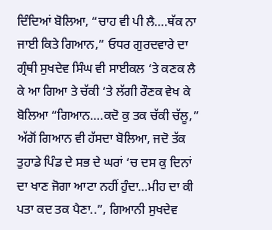ਦਿੰਦਿਆਂ ਬੋਲਿਆ, “ਚਾਹ ਵੀ ਪੀ ਲੈ….ਥੱਕ ਨਾ ਜਾਈ ਕਿਤੇ ਗਿਆਨ,” ਓਧਰ ਗੁਰਦਵਾਰੇ ਦਾ ਗ੍ਰੰਥੀ ਸੁਖਦੇਵ ਸਿੰਘ ਵੀ ਸਾਈਕਲ ‘ਤੇ ਕਣਕ ਲੈ ਕੇ ਆ ਗਿਆ ਤੇ ਚੱਕੀ ‘ਤੇ ਲੱਗੀ ਰੌਣਕ ਵੇਖ ਕੇ ਬੋਲਿਆ “ਗਿਆਨ….ਕਦੋ ਕੁ ਤਕ ਚੱਕੀ ਚੱਲੂ,” ਅੱਗੋਂ ਗਿਆਨ ਵੀ ਹੱਸਦਾ ਬੋਲਿਆ, ਜਦੋ ਤੱਕ ਤੁਹਾਡੇ ਪਿੰਡ ਦੇ ਸਭ ਦੇ ਘਰਾਂ ‘ਚ ਦਸ ਕੁ ਦਿਨਾਂ ਦਾ ਖਾਣ ਜੋਗਾ ਆਟਾ ਨਹੀਂ ਹੁੰਦਾ…ਮੀਹ ਦਾ ਕੀ ਪਤਾ ਕਦ ਤਕ ਪੈਣਾ..”, ਗਿਆਨੀ ਸੁਖਦੇਵ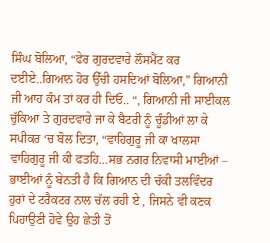ਸਿੰਘ ਬੋਲਿਆ, “ਫੇਰ ਗੁਰਦਵਾਰੇ ਲੌਸਮੈਂਟ ਕਰ ਦਈਏ..ਗਿਆਨ ਹੋਰ ਉੱਚੀ ਹਸਦਿਆਂ ਬੋਲਿਆ,” ਗਿਆਨੀ ਜੀ ਆਹ ਕੰਮ ਤਾਂ ਕਰ ਹੀ ਦਿਓ.. “, ਗਿਆਨੀ ਜੀ ਸਾਈਕਲ ਚੁੱਕਿਆ ਤੇ ਗੁਰਦਵਾਰੇ ਜਾ ਕੇ ਬੈਟਰੀ ਨੂੰ ਚੂੰਡੀਆਂ ਲਾ ਕੇ ਸਪੀਕਰ ‘ਚ ਬੋਲ ਦਿਤਾ, “ਵਾਹਿਗੁਰੂ ਜੀ ਕਾ ਖਾਲਸਾ ਵਾਹਿਗੁਰੂ ਜੀ ਕੀ ਫਤਹਿ…ਸਭ ਨਗਰ ਨਿਵਾਸੀ ਮਾਈਆਂ – ਭਾਈਆਂ ਨੂੰ ਬੇਨਤੀ ਹੈ ਕਿ ਗਿਆਨ ਦੀ ਚੱਕੀ ਤਲਵਿੰਦਰ ਹੁਰਾਂ ਦੇ ਟਰੈਕਟਰ ਨਾਲ ਚੱਲ ਰਹੀ ਏ , ਜਿਸਨੇ ਵੀ ਕਣਕ ਪਿਹਾਉਣੀ ਹੋਵੇ ਉਹ ਛੇਤੀ ਤੋਂ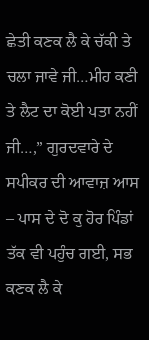ਛੇਤੀ ਕਣਕ ਲੈ ਕੇ ਚੱਕੀ ਤੇ ਚਲਾ ਜਾਵੇ ਜੀ…ਮੀਹ ਕਣੀ ਤੇ ਲੈਟ ਦਾ ਕੋਈ ਪਤਾ ਨਹੀਂ ਜੀ…,” ਗੁਰਦਵਾਰੇ ਦੇ ਸਪੀਕਰ ਦੀ ਆਵਾਜ਼ ਆਸ – ਪਾਸ ਦੇ ਦੋ ਕੁ ਹੋਰ ਪਿੰਡਾਂ ਤੱਕ ਵੀ ਪਹੁੰਚ ਗਈ, ਸਭ ਕਣਕ ਲੈ ਕੇ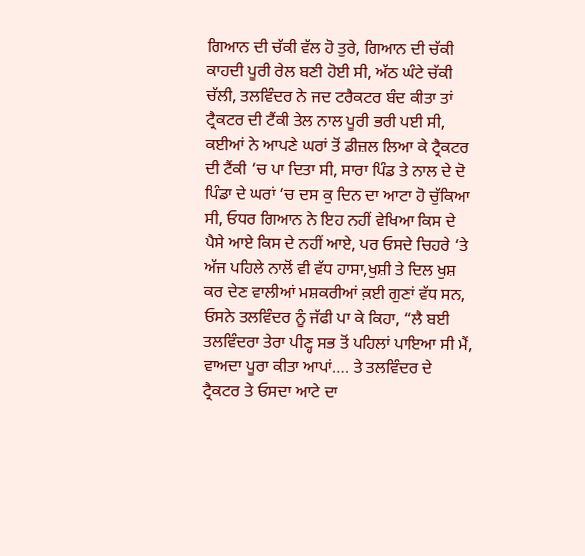ਗਿਆਨ ਦੀ ਚੱਕੀ ਵੱਲ ਹੋ ਤੁਰੇ, ਗਿਆਨ ਦੀ ਚੱਕੀ ਕਾਹਦੀ ਪੂਰੀ ਰੇਲ ਬਣੀ ਹੋਈ ਸੀ, ਅੱਠ ਘੰਟੇ ਚੱਕੀ ਚੱਲੀ, ਤਲਵਿੰਦਰ ਨੇ ਜਦ ਟਰੈਕਟਰ ਬੰਦ ਕੀਤਾ ਤਾਂ ਟ੍ਰੈਕਟਰ ਦੀ ਟੈਂਕੀ ਤੇਲ ਨਾਲ ਪੂਰੀ ਭਰੀ ਪਈ ਸੀ, ਕਈਆਂ ਨੇ ਆਪਣੇ ਘਰਾਂ ਤੋਂ ਡੀਜ਼ਲ ਲਿਆ ਕੇ ਟ੍ਰੈਕਟਰ ਦੀ ਟੈਂਕੀ ‘ਚ ਪਾ ਦਿਤਾ ਸੀ, ਸਾਰਾ ਪਿੰਡ ਤੇ ਨਾਲ ਦੇ ਦੋ ਪਿੰਡਾ ਦੇ ਘਰਾਂ ‘ਚ ਦਸ ਕੁ ਦਿਨ ਦਾ ਆਟਾ ਹੋ ਚੁੱਕਿਆ ਸੀ, ਓਧਰ ਗਿਆਨ ਨੇ ਇਹ ਨਹੀਂ ਵੇਖਿਆ ਕਿਸ ਦੇ ਪੈਸੇ ਆਏ ਕਿਸ ਦੇ ਨਹੀਂ ਆਏ, ਪਰ ਓਸਦੇ ਚਿਹਰੇ ‘ਤੇ ਅੱਜ ਪਹਿਲੇ ਨਾਲੋਂ ਵੀ ਵੱਧ ਹਾਸਾ,ਖੁਸ਼ੀ ਤੇ ਦਿਲ ਖੁਸ਼ ਕਰ ਦੇਣ ਵਾਲੀਆਂ ਮਸ਼ਕਰੀਆਂ ਕ਼ਈ ਗੁਣਾਂ ਵੱਧ ਸਨ, ਓਸਨੇ ਤਲਵਿੰਦਰ ਨੂੰ ਜੱਫੀ ਪਾ ਕੇ ਕਿਹਾ, “ਲੈ ਬਈ ਤਲਵਿੰਦਰਾ ਤੇਰਾ ਪੀਣ੍ਹ ਸਭ ਤੋਂ ਪਹਿਲਾਂ ਪਾਇਆ ਸੀ ਮੈਂ, ਵਾਅਦਾ ਪੂਰਾ ਕੀਤਾ ਆਪਾਂ…. ਤੇ ਤਲਵਿੰਦਰ ਦੇ ਟ੍ਰੈਕਟਰ ਤੇ ਓਸਦਾ ਆਟੇ ਦਾ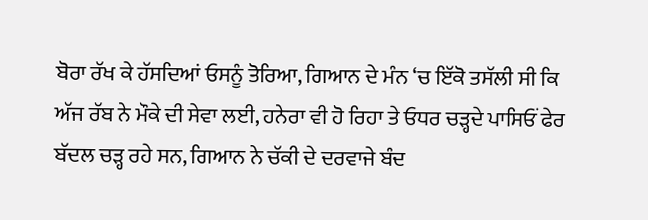ਬੋਰਾ ਰੱਖ ਕੇ ਹੱਸਦਿਆਂ ਓਸਨੂੰ ਤੋਰਿਆ, ਗਿਆਨ ਦੇ ਮੰਨ ‘ਚ ਇੱਕੋ ਤਸੱਲੀ ਸੀ ਕਿ ਅੱਜ ਰੱਬ ਨੇ ਮੌਕੇ ਦੀ ਸੇਵਾ ਲਈ, ਹਨੇਰਾ ਵੀ ਹੋ ਰਿਹਾ ਤੇ ਓਧਰ ਚੜ੍ਹਦੇ ਪਾਸਿਓਂ ਫੇਰ ਬੱਦਲ ਚੜ੍ਹ ਰਹੇ ਸਨ, ਗਿਆਨ ਨੇ ਚੱਕੀ ਦੇ ਦਰਵਾਜੇ ਬੰਦ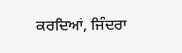ਕਰਦਿਆਂ, ਜਿੰਦਰਾ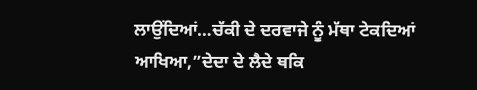ਲਾਉਂਦਿਆਂ…ਚੱਕੀ ਦੇ ਦਰਵਾਜੇ ਨੂੰ ਮੱਥਾ ਟੇਕਦਿਆਂ ਆਖਿਆ,”ਦੇਦਾ ਦੇ ਲੈਦੇ ਥਕਿ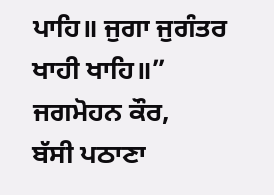ਪਾਹਿ॥ ਜੁਗਾ ਜੁਗੰਤਰ ਖਾਹੀ ਖਾਹਿ॥”
ਜਗਮੋਹਨ ਕੌਰ,
ਬੱਸੀ ਪਠਾਣਾ